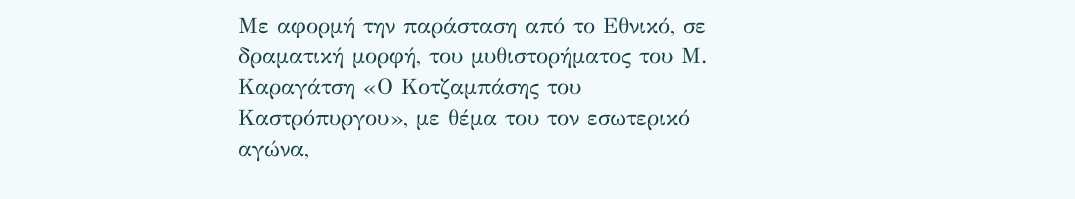Με αφορμή την παράσταση από το Εθνικό, σε δραματική μορφή, του μυθιστορήματος του Μ. Καραγάτση «Ο Κοτζαμπάσης του Καστρόπυργου», με θέμα του τον εσωτερικό αγώνα,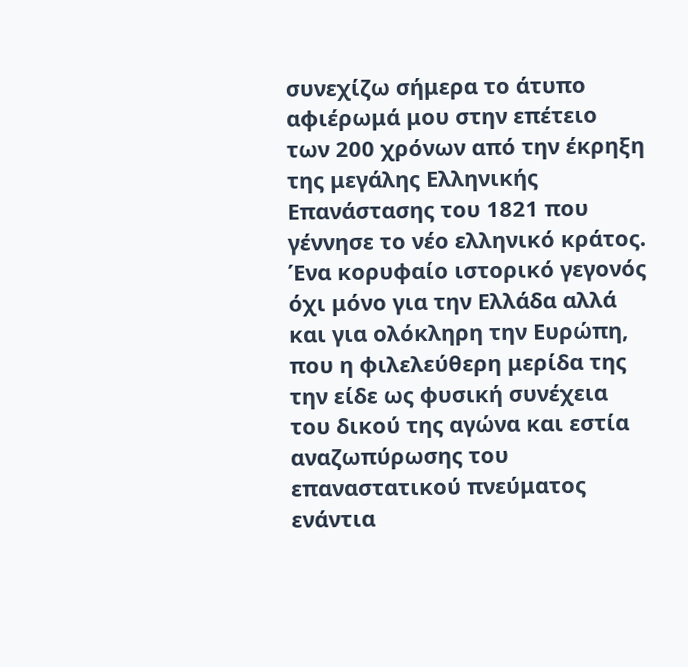συνεχίζω σήμερα το άτυπο αφιέρωμά μου στην επέτειο των 200 χρόνων από την έκρηξη της μεγάλης Ελληνικής Επανάστασης του 1821 που γέννησε το νέο ελληνικό κράτος. Ένα κορυφαίο ιστορικό γεγονός όχι μόνο για την Ελλάδα αλλά και για ολόκληρη την Ευρώπη, που η φιλελεύθερη μερίδα της την είδε ως φυσική συνέχεια του δικού της αγώνα και εστία αναζωπύρωσης του επαναστατικού πνεύματος ενάντια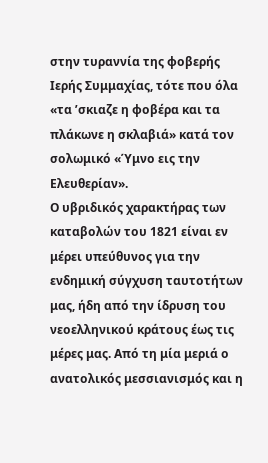στην τυραννία της φοβερής Ιερής Συμμαχίας, τότε που όλα «τα ’σκιαζε η φοβέρα και τα πλάκωνε η σκλαβιά» κατά τον σολωμικό «Ύμνο εις την Ελευθερίαν».
Ο υβριδικός χαρακτήρας των καταβολών του 1821 είναι εν μέρει υπεύθυνος για την ενδημική σύγχυση ταυτοτήτων μας, ήδη από την ίδρυση του νεοελληνικού κράτους έως τις μέρες μας. Από τη μία μεριά ο ανατολικός μεσσιανισμός και η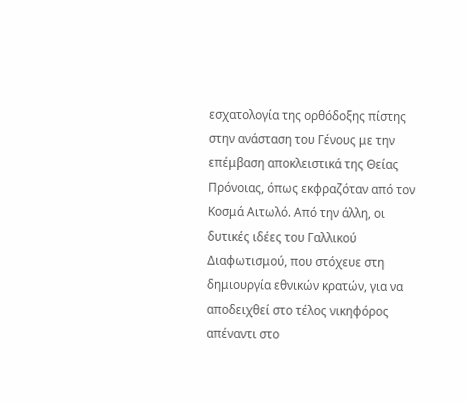εσχατολογία της ορθόδοξης πίστης στην ανάσταση του Γένους με την επέμβαση αποκλειστικά της Θείας Πρόνοιας, όπως εκφραζόταν από τον Κοσμά Αιτωλό. Από την άλλη, οι δυτικές ιδέες του Γαλλικού Διαφωτισμού, που στόχευε στη δημιουργία εθνικών κρατών, για να αποδειχθεί στο τέλος νικηφόρος απέναντι στο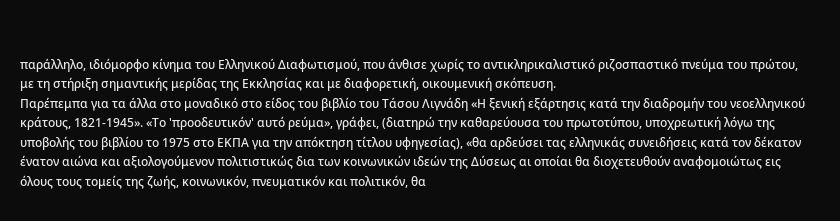παράλληλο, ιδιόμορφο κίνημα του Ελληνικού Διαφωτισμού, που άνθισε χωρίς το αντικληρικαλιστικό ριζοσπαστικό πνεύμα του πρώτου, με τη στήριξη σημαντικής μερίδας της Εκκλησίας και με διαφορετική, οικουμενική σκόπευση.
Παρέπεμπα για τα άλλα στο μοναδικό στο είδος του βιβλίο του Τάσου Λιγνάδη «Η ξενική εξάρτησις κατά την διαδρομήν του νεοελληνικού κράτους, 1821-1945». «Το 'προοδευτικόν' αυτό ρεύμα», γράφει, (διατηρώ την καθαρεύουσα του πρωτοτύπου, υποχρεωτική λόγω της υποβολής του βιβλίου το 1975 στο ΕΚΠΑ για την απόκτηση τίτλου υφηγεσίας), «θα αρδεύσει τας ελληνικάς συνειδήσεις κατά τον δέκατον ένατον αιώνα και αξιολογούμενον πολιτιστικώς δια των κοινωνικών ιδεών της Δύσεως αι οποίαι θα διοχετευθούν αναφομοιώτως εις όλους τους τομείς της ζωής, κοινωνικόν, πνευματικόν και πολιτικόν, θα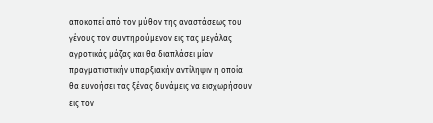αποκοπεί από τον μύθον της αναστάσεως του γένους τον συντηρούμενον εις τας μεγάλας αγροτικάς μάζας και θα διαπλάσει μίαν πραγματιστικήν υπαρξιακήν αντίληψιν η οποία θα ευνοήσει τας ξένας δυνάμεις να εισχωρήσουν εις τον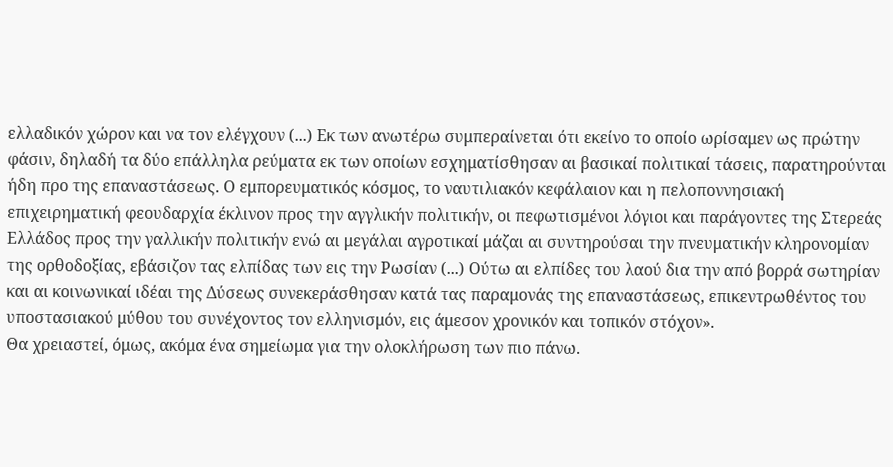ελλαδικόν χώρον και να τον ελέγχουν (...) Εκ των ανωτέρω συμπεραίνεται ότι εκείνο το οποίο ωρίσαμεν ως πρώτην φάσιν, δηλαδή τα δύο επάλληλα ρεύματα εκ των οποίων εσχηματίσθησαν αι βασικαί πολιτικαί τάσεις, παρατηρούνται ήδη προ της επαναστάσεως. Ο εμπορευματικός κόσμος, το ναυτιλιακόν κεφάλαιον και η πελοποννησιακή επιχειρηματική φεουδαρχία έκλινον προς την αγγλικήν πολιτικήν, οι πεφωτισμένοι λόγιοι και παράγοντες της Στερεάς Ελλάδος προς την γαλλικήν πολιτικήν ενώ αι μεγάλαι αγροτικαί μάζαι αι συντηρούσαι την πνευματικήν κληρονομίαν της ορθοδοξίας, εβάσιζον τας ελπίδας των εις την Ρωσίαν (...) Ούτω αι ελπίδες του λαού δια την από βορρά σωτηρίαν και αι κοινωνικαί ιδέαι της Δύσεως συνεκεράσθησαν κατά τας παραμονάς της επαναστάσεως, επικεντρωθέντος του υποστασιακού μύθου του συνέχοντος τον ελληνισμόν, εις άμεσον χρονικόν και τοπικόν στόχον».
Θα χρειαστεί, όμως, ακόμα ένα σημείωμα για την ολοκλήρωση των πιο πάνω.